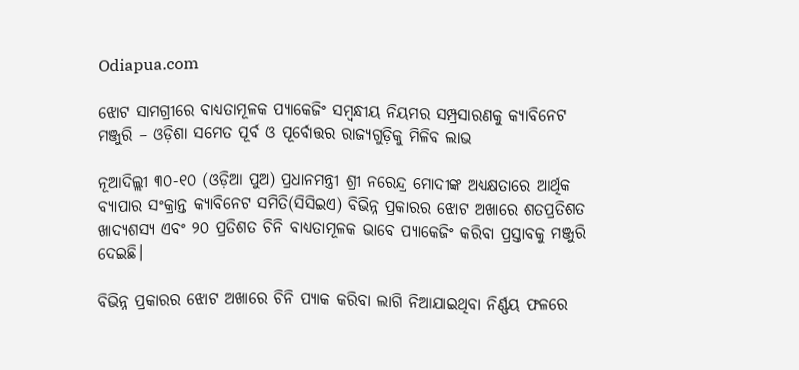Odiapua.com

ଝୋଟ ସାମଗ୍ରୀରେ ବାଧ୍ୟତାମୂଳକ ପ୍ୟାକେଜିଂ ସମ୍ବନ୍ଧୀୟ ନିୟମର ସମ୍ପ୍ରସାରଣକୁ କ୍ୟାବିନେଟ ମଞ୍ଜୁରି – ଓଡ଼ିଶା ସମେତ ପୂର୍ବ ଓ ପୂର୍ବୋତ୍ତର ରାଜ୍ୟଗୁଡ଼ିକୁ ମିଳିବ ଲାଭ

ନୂଆଦିଲ୍ଲୀ ୩୦-୧୦ (ଓଡ଼ିଆ ପୁଅ) ପ୍ରଧାନମନ୍ତ୍ରୀ ଶ୍ରୀ ନରେନ୍ଦ୍ର ମୋଦୀଙ୍କ ଅଧ୍ୟକ୍ଷତାରେ ଆର୍ଥିକ ବ୍ୟାପାର ସଂକ୍ରାନ୍ତ କ୍ୟାବିନେଟ ସମିତି(ସିସିଇଏ) ବିଭିନ୍ନ ପ୍ରକାରର ଝୋଟ ଅଖାରେ ଶତପ୍ରତିଶତ ଖାଦ୍ୟଶସ୍ୟ ଏବଂ ୨୦ ପ୍ରତିଶତ ଚିନି ବାଧ୍ୟତାମୂଳକ ଭାବେ ପ୍ୟାକେଜିଂ କରିବା ପ୍ରସ୍ତାବକୁ ମଞ୍ଜୁରି ଦେଇଛି।

ବିଭିନ୍ନ ପ୍ରକାରର ଝୋଟ ଅଖାରେ ଚିନି ପ୍ୟାକ କରିବା ଲାଗି ନିଆଯାଇଥିବା ନିର୍ଣ୍ଣୟ ଫଳରେ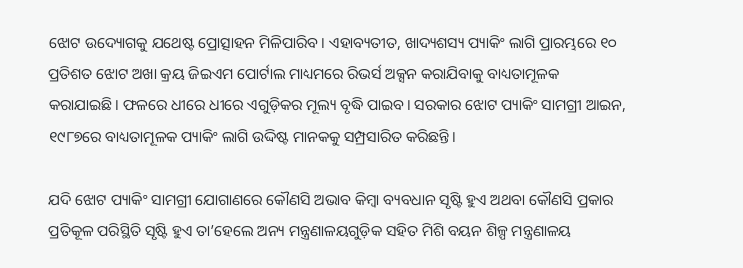ଝୋଟ ଉଦ୍ୟୋଗକୁ ଯଥେଷ୍ଟ ପ୍ରୋତ୍ସାହନ ମିଳିପାରିବ। ଏହାବ୍ୟତୀତ, ଖାଦ୍ୟଶସ୍ୟ ପ୍ୟାକିଂ ଲାଗି ପ୍ରାରମ୍ଭରେ ୧୦ ପ୍ରତିଶତ ଝୋଟ ଅଖା କ୍ରୟ ଜିଇଏମ ପୋର୍ଟାଲ ମାଧ୍ୟମରେ ରିଭର୍ସ ଅକ୍ସନ କରାଯିବାକୁ ବାଧ୍ୟତାମୂଳକ କରାଯାଇଛି। ଫଳରେ ଧୀରେ ଧୀରେ ଏଗୁଡ଼ିକର ମୂଲ୍ୟ ବୃଦ୍ଧି ପାଇବ। ସରକାର ଝୋଟ ପ୍ୟାକିଂ ସାମଗ୍ରୀ ଆଇନ, ୧୯୮୭ରେ ବାଧ୍ୟତାମୂଳକ ପ୍ୟାକିଂ ଲାଗି ଉଦ୍ଦିଷ୍ଟ ମାନକକୁ ସମ୍ପ୍ରସାରିତ କରିଛନ୍ତି।

ଯଦି ଝୋଟ ପ୍ୟାକିଂ ସାମଗ୍ରୀ ଯୋଗାଣରେ କୌଣସି ଅଭାବ କିମ୍ବା ବ୍ୟବଧାନ ସୃଷ୍ଟି ହୁଏ ଅଥବା କୌଣସି ପ୍ରକାର ପ୍ରତିକୂଳ ପରିସ୍ଥିତି ସୃଷ୍ଟି ହୁଏ ତା’ହେଲେ ଅନ୍ୟ ମନ୍ତ୍ରଣାଳୟଗୁଡ଼ିକ ସହିତ ମିଶି ବୟନ ଶିଳ୍ପ ମନ୍ତ୍ରଣାଳୟ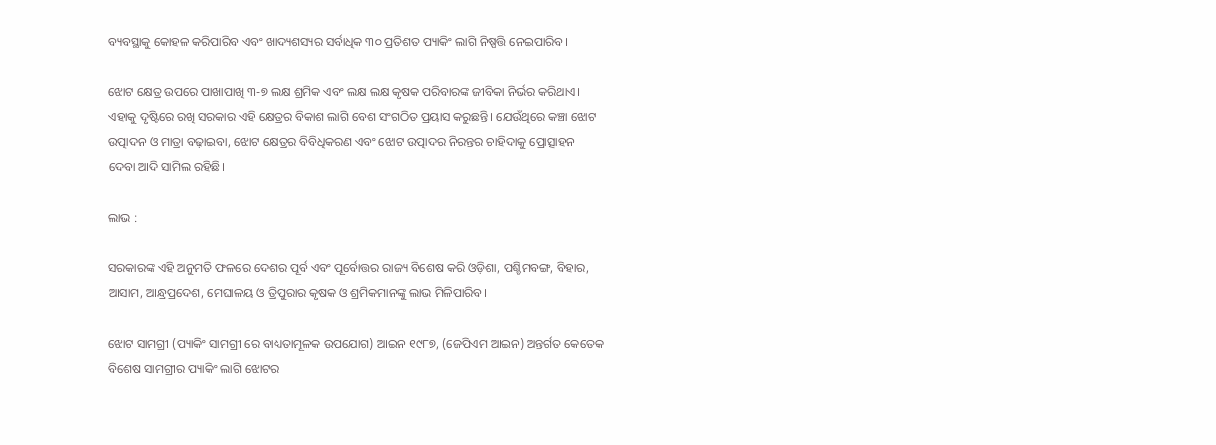ବ୍ୟବସ୍ଥାକୁ କୋହଳ କରିପାରିବ ଏବଂ ଖାଦ୍ୟଶସ୍ୟର ସର୍ବାଧିକ ୩୦ ପ୍ରତିଶତ ପ୍ୟାକିଂ ଲାଗି ନିଷ୍ପତ୍ତି ନେଇପାରିବ।

ଝୋଟ କ୍ଷେତ୍ର ଉପରେ ପାଖାପାଖି ୩-୭ ଲକ୍ଷ ଶ୍ରମିକ ଏବଂ ଲକ୍ଷ ଲକ୍ଷ କୃଷକ ପରିବାରଙ୍କ ଜୀବିକା ନିର୍ଭର କରିଥାଏ। ଏହାକୁ ଦୃଷ୍ଟିରେ ରଖି ସରକାର ଏହି କ୍ଷେତ୍ରର ବିକାଶ ଲାଗି ବେଶ ସଂଗଠିତ ପ୍ରୟାସ କରୁଛନ୍ତି। ଯେଉଁଥିରେ କଞ୍ଚା ଝୋଟ ଉତ୍ପାଦନ ଓ ମାତ୍ରା ବଢ଼ାଇବା, ଝୋଟ କ୍ଷେତ୍ରର ବିବିଧିକରଣ ଏବଂ ଝୋଟ ଉତ୍ପାଦର ନିରନ୍ତର ଚାହିଦାକୁ ପ୍ରୋତ୍ସାହନ ଦେବା ଆଦି ସାମିଲ ରହିଛି।

ଲାଭ :

ସରକାରଙ୍କ ଏହି ଅନୁମତି ଫଳରେ ଦେଶର ପୂର୍ବ ଏବଂ ପୂର୍ବୋତ୍ତର ରାଜ୍ୟ ବିଶେଷ କରି ଓଡ଼ିଶା, ପଶ୍ଚିମବଙ୍ଗ, ବିହାର, ଆସାମ, ଆନ୍ଧ୍ରପ୍ରଦେଶ, ମେଘାଳୟ ଓ ତ୍ରିପୁରାର କୃଷକ ଓ ଶ୍ରମିକମାନଙ୍କୁ ଲାଭ ମିଳିପାରିବ।

ଝୋଟ ସାମଗ୍ରୀ (ପ୍ୟାକିଂ ସାମଗ୍ରୀ ରେ ବାଧ୍ୟତାମୂଳକ ଉପଯୋଗ) ଆଇନ ୧୯୮୭, (ଜେପିଏମ ଆଇନ) ଅନ୍ତର୍ଗତ କେତେକ ବିଶେଷ ସାମଗ୍ରୀର ପ୍ୟାକିଂ ଲାଗି ଝୋଟର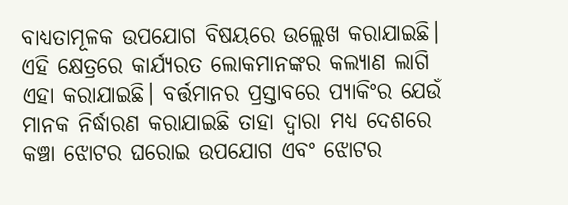ବାଧ୍ୟତାମୂଳକ ଉପଯୋଗ ବିଷୟରେ ଉଲ୍ଲେଖ କରାଯାଇଛି। ଏହି କ୍ଷେତ୍ରରେ କାର୍ଯ୍ୟରତ ଲୋକମାନଙ୍କର କଲ୍ୟାଣ ଲାଗି ଏହା କରାଯାଇଛି। ବର୍ତ୍ତମାନର ପ୍ରସ୍ତାବରେ ପ୍ୟାକିଂର ଯେଉଁ ମାନକ ନିର୍ଦ୍ଧାରଣ କରାଯାଇଛି ତାହା ଦ୍ୱାରା ମଧ୍ୟ ଦେଶରେ କଞ୍ଚା ଝୋଟର ଘରୋଇ ଉପଯୋଗ ଏବଂ ଝୋଟର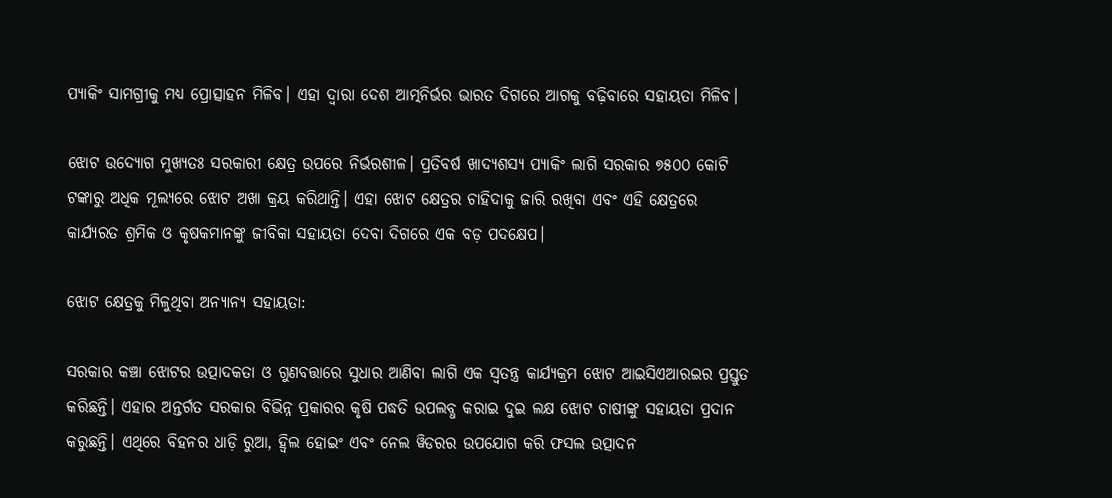ପ୍ୟାକିଂ ସାମଗ୍ରୀକୁ ମଧ୍ୟ ପ୍ରୋତ୍ସାହନ ମିଳିବ। ଏହା ଦ୍ୱାରା ଦେଶ ଆତ୍ମନିର୍ଭର ଭାରତ ଦିଗରେ ଆଗକୁ ବଢ଼ିବାରେ ସହାୟତା ମିଳିବ।

ଝୋଟ ଉଦ୍ୟୋଗ ମୁଖ୍ୟତଃ ସରକାରୀ କ୍ଷେତ୍ର ଉପରେ ନିର୍ଭରଶୀଳ। ପ୍ରତିବର୍ଷ ଖାଦ୍ୟଶସ୍ୟ ପ୍ୟାକିଂ ଲାଗି ସରକାର ୭୫୦୦ କୋଟି ଟଙ୍କାରୁ ଅଧିକ ମୂଲ୍ୟରେ ଝୋଟ ଅଖା କ୍ରୟ କରିଥାନ୍ତି। ଏହା ଝୋଟ କ୍ଷେତ୍ରର ଚାହିଦାକୁ ଜାରି ରଖିବା ଏବଂ ଏହି କ୍ଷେତ୍ରରେ କାର୍ଯ୍ୟରତ ଶ୍ରମିକ ଓ କୃଷକମାନଙ୍କୁ ଜୀବିକା ସହାୟତା ଦେବା ଦିଗରେ ଏକ ବଡ଼ ପଦକ୍ଷେପ।

ଝୋଟ କ୍ଷେତ୍ରକୁ ମିଳୁଥିବା ଅନ୍ୟାନ୍ୟ ସହାୟତା:

ସରକାର କଞ୍ଚା ଝୋଟର ଉତ୍ପାଦକତା ଓ ଗୁଣବତ୍ତାରେ ସୁଧାର ଆଣିବା ଲାଗି ଏକ ସ୍ୱତନ୍ତ୍ର କାର୍ଯ୍ୟକ୍ରମ ଝୋଟ ଆଇସିଏଆରଇର ପ୍ରସ୍ତୁତ କରିଛନ୍ତି। ଏହାର ଅନ୍ତର୍ଗତ ସରକାର ବିଭିନ୍ନ ପ୍ରକାରର କୃଷି ପଦ୍ଧତି ଉପଲବ୍ଧ କରାଇ ଦୁଇ ଲକ୍ଷ ଝୋଟ ଚାଷୀଙ୍କୁ ସହାୟତା ପ୍ରଦାନ କରୁଛନ୍ତି। ଏଥିରେ ବିହନର ଧାଡ଼ି ରୁଆ, ହ୍ୱିଲ ହୋଇଂ ଏବଂ ନେଲ ୱିଡରର ଉପଯୋଗ କରି ଫସଲ ଉତ୍ପାଦନ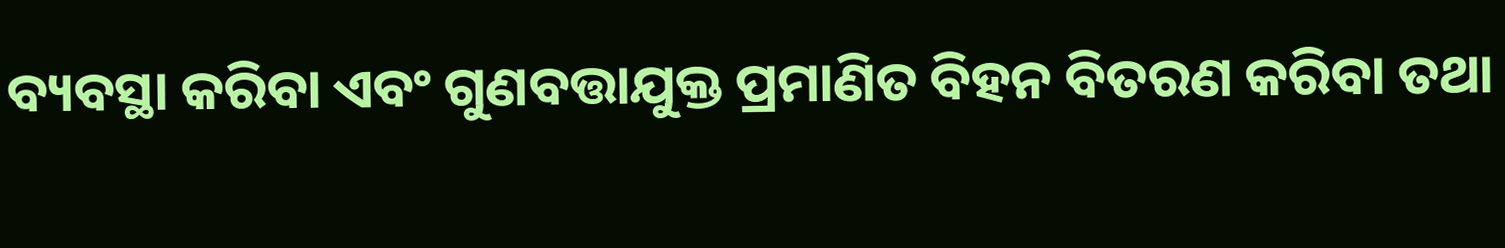ବ୍ୟବସ୍ଥା କରିବା ଏବଂ ଗୁଣବତ୍ତାଯୁକ୍ତ ପ୍ରମାଣିତ ବିହନ ବିତରଣ କରିବା ତଥା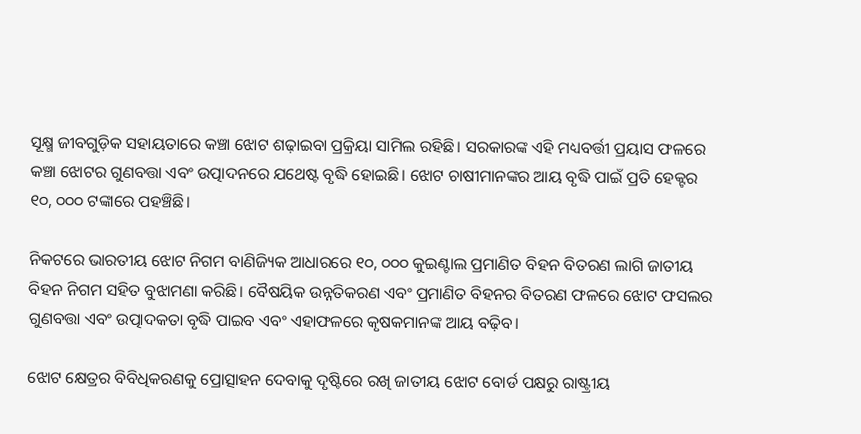ସୂକ୍ଷ୍ମ ଜୀବଗୁଡ଼ିକ ସହାୟତାରେ କଞ୍ଚା ଝୋଟ ଶଢ଼ାଇବା ପ୍ରକ୍ରିୟା ସାମିଲ ରହିଛି। ସରକାରଙ୍କ ଏହି ମଧ୍ୟବର୍ତ୍ତୀ ପ୍ରୟାସ ଫଳରେ କଞ୍ଚା ଝୋଟର ଗୁଣବତ୍ତା ଏବଂ ଉତ୍ପାଦନରେ ଯଥେଷ୍ଟ ବୃଦ୍ଧି ହୋଇଛି। ଝୋଟ ଚାଷୀମାନଙ୍କର ଆୟ ବୃଦ୍ଧି ପାଇଁ ପ୍ରତି ହେକ୍ଟର ୧୦, ୦୦୦ ଟଙ୍କାରେ ପହଞ୍ଚିଛି।

ନିକଟରେ ଭାରତୀୟ ଝୋଟ ନିଗମ ବାଣିଜ୍ୟିକ ଆଧାରରେ ୧୦, ୦୦୦ କୁଇଣ୍ଟାଲ ପ୍ରମାଣିତ ବିହନ ବିତରଣ ଲାଗି ଜାତୀୟ ବିହନ ନିଗମ ସହିତ ବୁଝାମଣା କରିଛି। ବୈଷୟିକ ଉନ୍ନତିକରଣ ଏବଂ ପ୍ରମାଣିତ ବିହନର ବିତରଣ ଫଳରେ ଝୋଟ ଫସଲର ଗୁଣବତ୍ତା ଏବଂ ଉତ୍ପାଦକତା ବୃଦ୍ଧି ପାଇବ ଏବଂ ଏହାଫଳରେ କୃଷକମାନଙ୍କ ଆୟ ବଢ଼ିବ।

ଝୋଟ କ୍ଷେତ୍ରର ବିବିଧିକରଣକୁ ପ୍ରୋତ୍ସାହନ ଦେବାକୁ ଦୃଷ୍ଟିରେ ରଖି ଜାତୀୟ ଝୋଟ ବୋର୍ଡ ପକ୍ଷରୁ ରାଷ୍ଟ୍ରୀୟ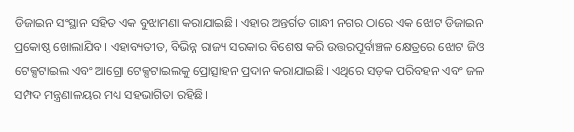ଡିଜାଇନ ସଂସ୍ଥାନ ସହିତ ଏକ ବୁଝାମଣା କରାଯାଇଛି। ଏହାର ଅନ୍ତର୍ଗତ ଗାନ୍ଧୀ ନଗର ଠାରେ ଏକ ଝୋଟ ଡିଜାଇନ ପ୍ରକୋଷ୍ଠ ଖୋଲାଯିବ। ଏହାବ୍ୟତୀତ, ବିଭିନ୍ନ ରାଜ୍ୟ ସରକାର ବିଶେଷ କରି ଉତ୍ତରପୂର୍ବାଞ୍ଚଳ କ୍ଷେତ୍ରରେ ଝୋଟ ଜିଓ ଟେକ୍ସଟାଇଲ ଏବଂ ଆଗ୍ରୋ ଟେକ୍ସଟାଇଲକୁ ପ୍ରୋତ୍ସାହନ ପ୍ରଦାନ କରାଯାଇଛି। ଏଥିରେ ସଡ଼କ ପରିବହନ ଏବଂ ଜଳ ସମ୍ପଦ ମନ୍ତ୍ରଣାଳୟର ମଧ୍ୟ ସହଭାଗିତା ରହିଛି।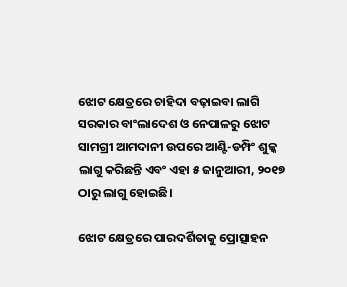ଝୋଟ କ୍ଷେତ୍ରରେ ଚାହିଦା ବଢ଼ାଇବା ଲାଗି ସରକାର ବାଂଲାଦେଶ ଓ ନେପାଳରୁ ଝୋଟ ସାମଗ୍ରୀ ଆମଦାନୀ ଉପରେ ଆଣ୍ଟି-ଡମ୍ପିଂ ଶୁଳ୍କ ଲାଗୁ କରିଛନ୍ତି ଏବଂ ଏହା ୫ ଜାନୁଆରୀ, ୨୦୧୭ ଠାରୁ ଲାଗୁ ହୋଇଛି।

ଝୋଟ କ୍ଷେତ୍ରରେ ପାରଦର୍ଶିତାକୁ ପ୍ରୋତ୍ସାହନ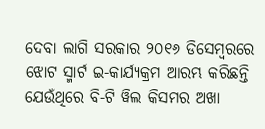ଦେବା ଲାଗି ସରକାର ୨୦୧୬ ଡିସେମ୍ବରରେ ଝୋଟ ସ୍ମାର୍ଟ ଇ-କାର୍ଯ୍ୟକ୍ରମ ଆରମ୍ଭ କରିଛନ୍ତି ଯେଉଁଥିରେ ବି-ଟି ୱିଲ କିସମର ଅଖା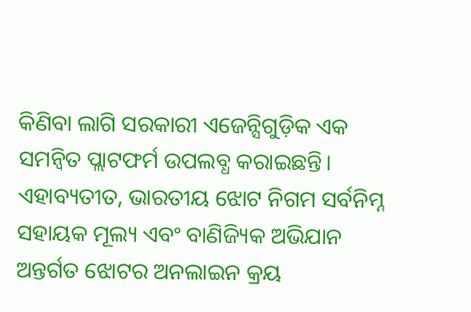କିଣିବା ଲାଗି ସରକାରୀ ଏଜେନ୍ସିଗୁଡ଼ିକ ଏକ ସମନ୍ୱିତ ପ୍ଲାଟଫର୍ମ ଉପଲବ୍ଧ କରାଇଛନ୍ତି। ଏହାବ୍ୟତୀତ, ଭାରତୀୟ ଝୋଟ ନିଗମ ସର୍ବନିମ୍ନ ସହାୟକ ମୂଲ୍ୟ ଏବଂ ବାଣିଜ୍ୟିକ ଅଭିଯାନ ଅନ୍ତର୍ଗତ ଝୋଟର ଅନଲାଇନ କ୍ରୟ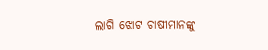ଲାଗି ଝୋଟ ଚାଷୀମାନଙ୍କୁ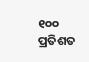୧୦୦ ପ୍ରତିଶତ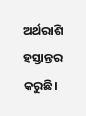ଅର୍ଥରାଶି ହସ୍ତାନ୍ତର କରୁଛି।